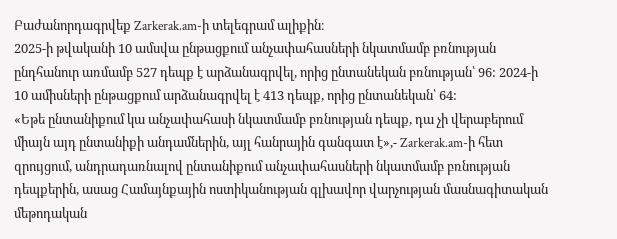Բաժանորդագրվեք Zarkerak.am-ի տելեգրամ ալիքին։
2025-ի թվականի 10 ամսվա ընթացքում անչափահասների նկատմամբ բռնության ընդհանուր առմամբ 527 դեպք է արձանագրվել, որից ընտանեկան բռնության՝ 96: 2024-ի 10 ամիսների ընթացքում արձանագրվել է 413 դեպք, որից ընտանեկան՝ 64:
«Եթե ընտանիքում կա անչափահասի նկատմամբ բռնության դեպք, դա չի վերաբերում միայն այդ ընտանիքի անդամներին, այլ հանրային գանգատ է»,- Zarkerak.am-ի հետ զրույցում, անդրադառնալով ընտանիքում անչափահասների նկատմամբ բռնության դեպքերին, ասաց Համայնքային ոստիկանության գլխավոր վարչության մասնագիտական մեթոդական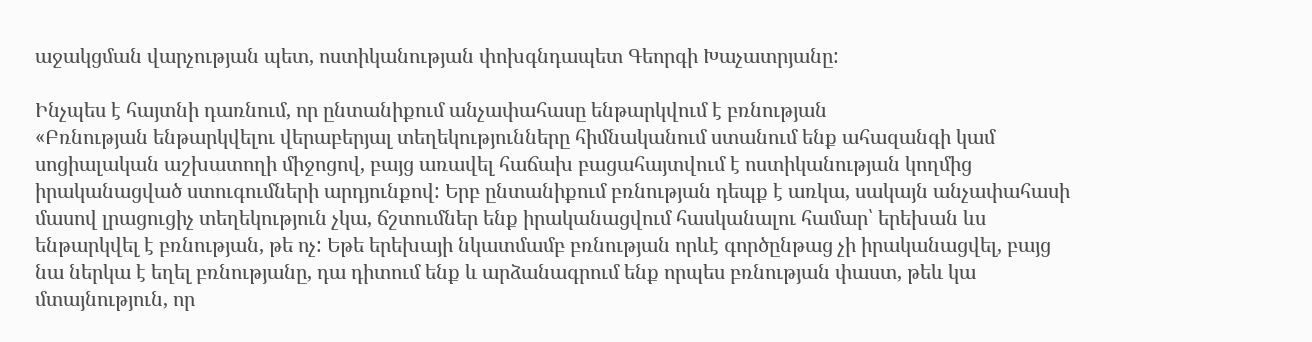աջակցման վարչության պետ, ոստիկանության փոխգնդապետ Գեորգի Խաչատրյանը:

Ինչպես է հայտնի դառնում, որ ընտանիքում անչափահասը ենթարկվում է բռնության
«Բռնության ենթարկվելու վերաբերյալ տեղեկությունները հիմնականում ստանում ենք ահազանգի կամ սոցիալական աշխատողի միջոցով, բայց առավել հաճախ բացահայտվում է ոստիկանության կողմից իրականացված ստուգումների արդյունքով: Երբ ընտանիքում բռնության դեպք է առկա, սակայն անչափահասի մասով լրացուցիչ տեղեկություն չկա, ճշտումներ ենք իրականացվում հասկանալու համար՝ երեխան ևս ենթարկվել է բռնության, թե ոչ: Եթե երեխայի նկատմամբ բռնության որևէ գործընթաց չի իրականացվել, բայց նա ներկա է եղել բռնությանը, դա դիտում ենք և արձանագրում ենք որպես բռնության փաստ, թեև կա մտայնություն, որ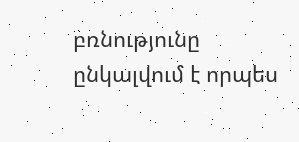բռնությունը ընկալվում է որպես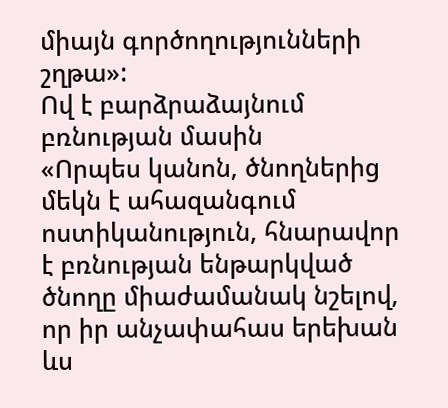միայն գործողությունների շղթա»:
Ով է բարձրաձայնում բռնության մասին
«Որպես կանոն, ծնողներից մեկն է ահազանգում ոստիկանություն, հնարավոր է բռնության ենթարկված ծնողը միաժամանակ նշելով, որ իր անչափահաս երեխան ևս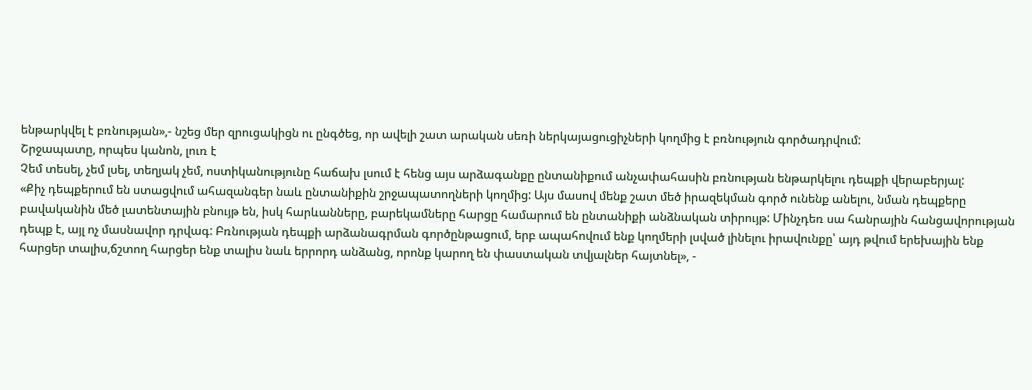ենթարկվել է բռնության»,- նշեց մեր զրուցակիցն ու ընգծեց, որ ավելի շատ արական սեռի ներկայացուցիչների կողմից է բռնություն գործադրվում:
Շրջապատը, որպես կանոն, լուռ է
Չեմ տեսել, չեմ լսել, տեղյակ չեմ, ոստիկանությունը հաճախ լսում է հենց այս արձագանքը ընտանիքում անչափահասին բռնության ենթարկելու դեպքի վերաբերյալ:
«Քիչ դեպքերում են ստացվում ահազանգեր նաև ընտանիքին շրջապատողների կողմից: Այս մասով մենք շատ մեծ իրազեկման գործ ունենք անելու, նման դեպքերը բավականին մեծ լատենտային բնույթ են, իսկ հարևանները, բարեկամները հարցը համարում են ընտանիքի անձնական տիրույթ: Մինչդեռ սա հանրային հանցավորության դեպք է, այլ ոչ մասնավոր դրվագ: Բռնության դեպքի արձանագրման գործընթացում, երբ ապահովում ենք կողմերի լսված լինելու իրավունքը՝ այդ թվում երեխային ենք հարցեր տալիս,ճշտող հարցեր ենք տալիս նաև երրորդ անձանց, որոնք կարող են փաստական տվյալներ հայտնել», -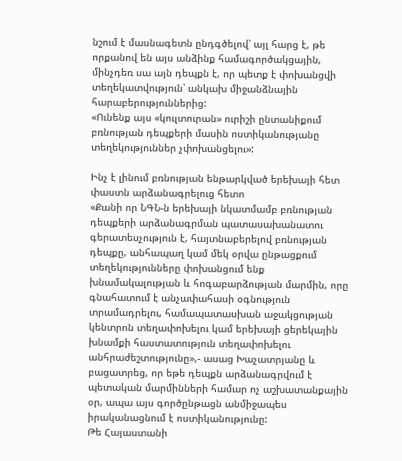նշում է մասնագետն ընդգծելով՝ այլ հարց է, թե որքանով են այս անձինք համագործակցային, մինչդեռ սա այն դեպքն է, որ պետք է փոխանցվի տեղեկատվություն՝ անկախ միջանձնային հարաբերություններից:
«Ունենք այս «կուլտուրան» ուրիշի ընտանիքում բռնության դեպքերի մասին ոստիկանությանը տեղեկություններ չփոխանցելու»:

Ինչ է լինում բռնության ենթարկված երեխայի հետ փաստն արձանագրելուց հետո
«Քանի որ ՆԳՆ-ն երեխայի նկատմամբ բռնության դեպքերի արձանագրման պատասախանատու գերատեսչություն է, հայտնաբերելով բռնության դեպքը, անհապաղ կամ մեկ օրվա ընթացքում տեղեկությունները փոխանցում ենք խնամակալության և հոգաբարձության մարմին, որը գնահատում է անչափահասի օգնություն տրամադրելու, համապատասխան աջակցության կենտրոն տեղափոխելու կամ երեխայի ցերեկային խնամքի հաստատություն տեղափոխելու անհրաժեշտությունը»,- ասաց Խաչատրյանը և բացատրեց, որ եթե դեպքն արձանագրվում է պետական մարմինների համար ոչ աշխատանքային օր, ապա այս գործընթացն անմիջապես իրականացնում է ոստիկանությունը:
Թե Հայաստանի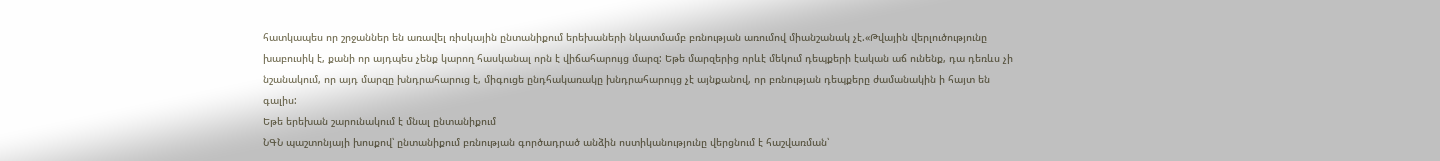հատկապես որ շրջաններ են առավել ռիսկային ընտանիքում երեխաների նկատմամբ բռնության առումով միանշանակ չէ.«Թվային վերլուծությունը խաբուսիկ է, քանի որ այդպես չենք կարող հասկանալ որն է վիճահարույց մարզ: Եթե մարզերից որևէ մեկում դեպքերի էական աճ ունենք, դա դեռևս չի նշանակում, որ այդ մարզը խնդրահարուց է, միգուցե ընդհակառակը խնդրահարույց չէ այնքանով, որ բռնության դեպքերը ժամանակին ի հայտ են գալիս:
Եթե երեխան շարունակում է մնալ ընտանիքում
ՆԳՆ պաշտոնյայի խոսքով՝ ընտանիքում բռնության գործադրած անձին ոստիկանությունը վերցնում է հաշվառման՝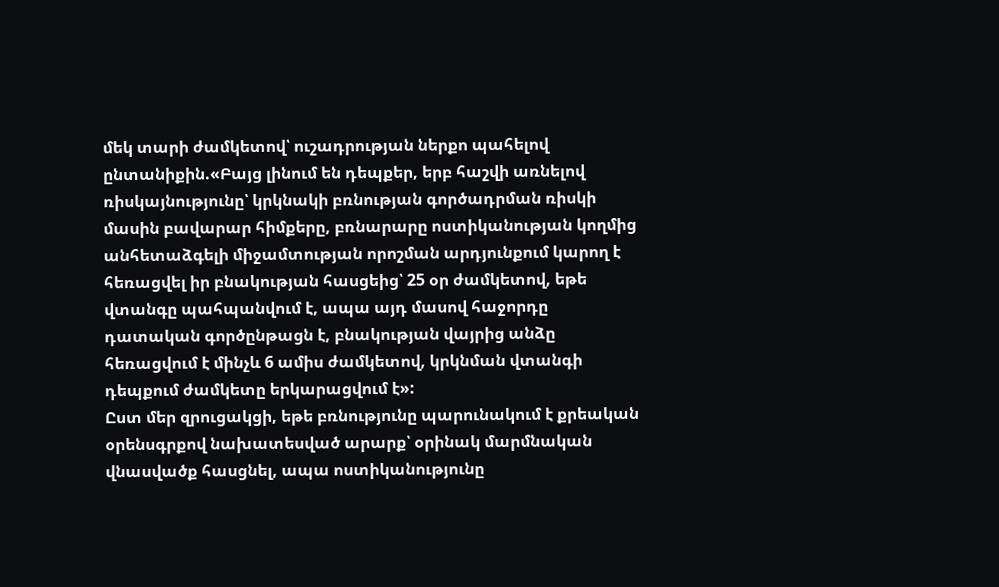մեկ տարի ժամկետով՝ ուշադրության ներքո պահելով ընտանիքին.«Բայց լինում են դեպքեր, երբ հաշվի առնելով ռիսկայնությունը՝ կրկնակի բռնության գործադրման ռիսկի մասին բավարար հիմքերը, բռնարարը ոստիկանության կողմից անհետաձգելի միջամտության որոշման արդյունքում կարող է հեռացվել իր բնակության հասցեից՝ 25 օր ժամկետով, եթե վտանգը պահպանվում է, ապա այդ մասով հաջորդը դատական գործընթացն է, բնակության վայրից անձը հեռացվում է մինչև 6 ամիս ժամկետով, կրկնման վտանգի դեպքում ժամկետը երկարացվում է»:
Ըստ մեր զրուցակցի, եթե բռնությունը պարունակում է քրեական օրենսգրքով նախատեսված արարք՝ օրինակ մարմնական վնասվածք հասցնել, ապա ոստիկանությունը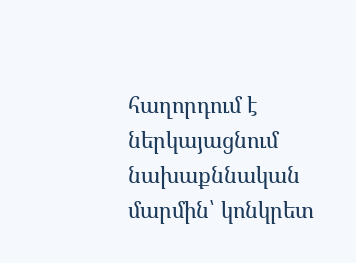հաղորդում է ներկայացնում նախաքննական մարմին՝ կոնկրետ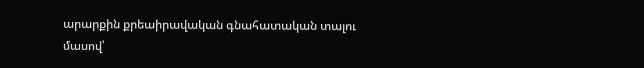արարքին քրեաիրավական գնահատական տալու մասով՝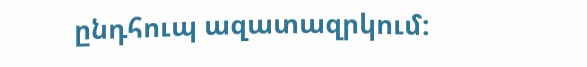ընդհուպ ազատազրկում: